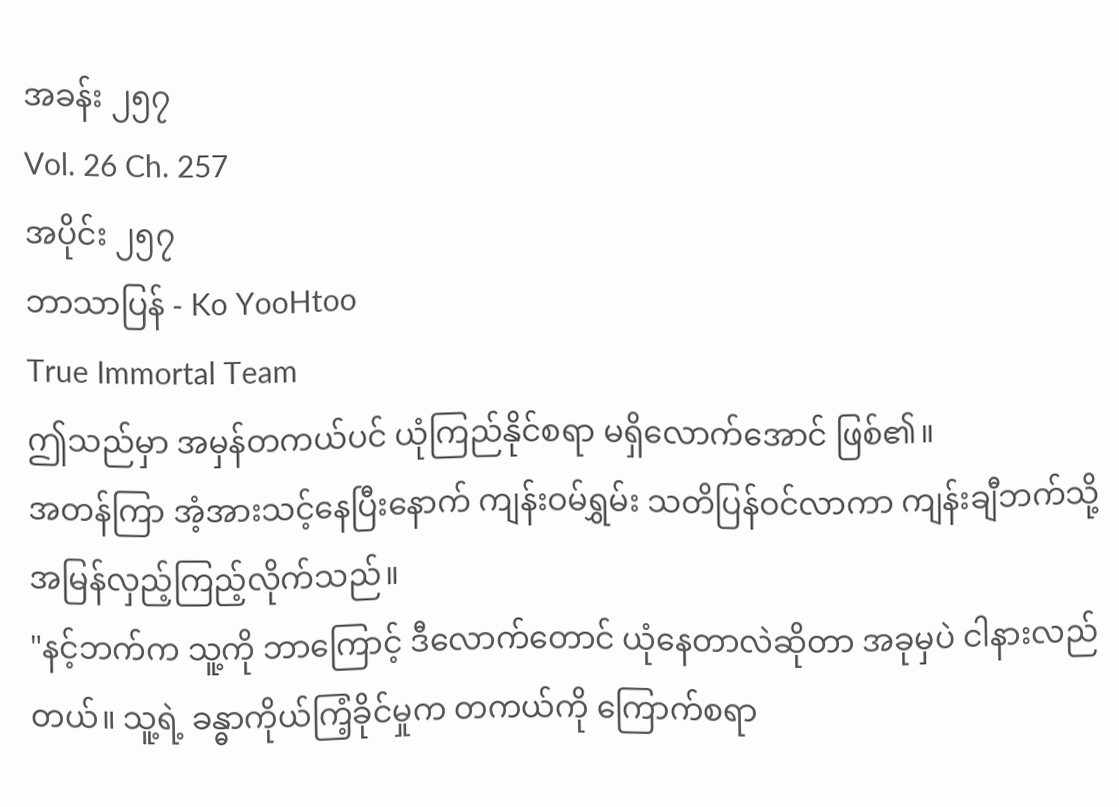အခန်း ၂၅၇
Vol. 26 Ch. 257
အပိုင်း ၂၅၇
ဘာသာပြန် - Ko YooHtoo
True Immortal Team
ဤသည်မှာ အမှန်တကယ်ပင် ယုံကြည်နိုင်စရာ မရှိလောက်အောင် ဖြစ်၏။
အတန်ကြာ အံ့အားသင့်နေပြီးနောက် ကျန်းဝမ်ရွှမ်း သတိပြန်ဝင်လာကာ ကျန်းချီဘက်သို့ အမြန်လှည့်ကြည့်လိုက်သည်။
"နင့်ဘက်က သူ့ကို ဘာကြောင့် ဒီလောက်တောင် ယုံနေတာလဲဆိုတာ အခုမှပဲ ငါနားလည်တယ်။ သူ့ရဲ့ ခန္ဓာကိုယ်ကြံ့ခိုင်မှုက တကယ်ကို ကြောက်စရာ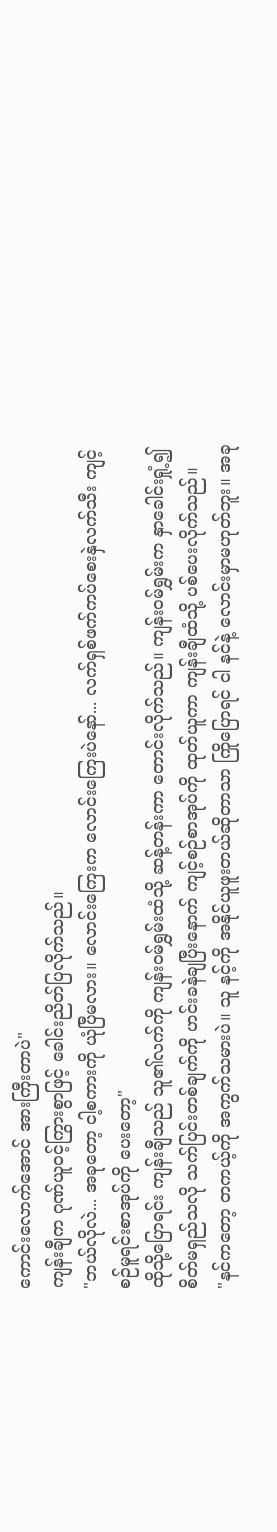ကောင်းလောက်အောင် အားကြီးတာပဲ"
ကျန်းချီက ဂုဏ်ယူဝင့်ကြွားစွာဖြင့် ခေါင်းညိတ်ပြလိုက်သည်။
"ဘယ်လိုလဲ... အခုတော့ ငါ့စကားကို ယုံပြီမလား။ လောင်းကြေးက လောင်းကြေးပဲနော်... လက်ရှစ်ဖက်ကပ်စေးနှဲလက်သီး ကျင့်စဉ်မူရင်းစာအုပ်ကို ပေးတော့"
ထိုသို့ပြောရင်း ကျန်းချီသည် သူ၏လက်ကို ကျန်းဝမ်ရွှမ်းထံသို့ ဆန့်တန်းကာ တောင်းလိုက်သည်။ ကျန်းဝမ်ရွှမ်းက နှာခေါင်းရှုံ့၍ စိတ်မရှည်သလို သက်ပြင်းတစ်ချက်ကို ဟင်းခနဲချပြီးနောက် ကျင့်စဉ်စာအုပ်ကို ထုတ်ယူကာ ကျန်းချီထံသို့ ပစ်ပေးလိုက်သည်။
"နင်ကတော့ တကယ့်ကို အကွက်သမားပဲ။ သူ နင့်ကို အနိုင်ယူဖူးတယ်ဆိုတာသာ ကြိုပြောရင် ငါ နင်နဲ့ လောင်းမှာမဟုတ်ဘူး။ အခု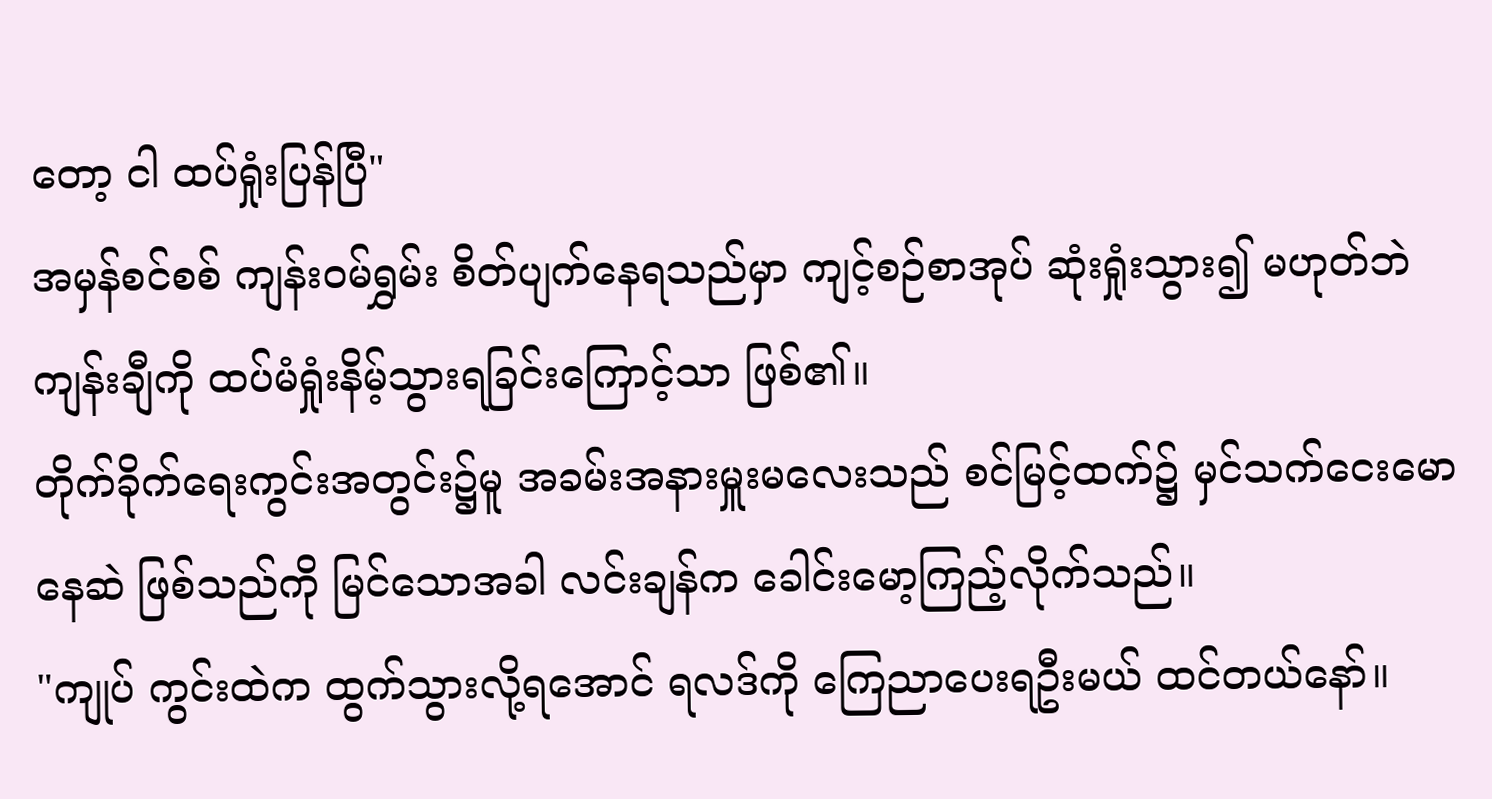တော့ ငါ ထပ်ရှုံးပြန်ပြီ"
အမှန်စင်စစ် ကျန်းဝမ်ရွှမ်း စိတ်ပျက်နေရသည်မှာ ကျင့်စဉ်စာအုပ် ဆုံးရှုံးသွား၍ မဟုတ်ဘဲ ကျန်းချီကို ထပ်မံရှုံးနိမ့်သွားရခြင်းကြောင့်သာ ဖြစ်၏။
တိုက်ခိုက်ရေးကွင်းအတွင်း၌မူ အခမ်းအနားမှူးမလေးသည် စင်မြင့်ထက်၌ မှင်သက်ငေးမောနေဆဲ ဖြစ်သည်ကို မြင်သောအခါ လင်းချန်က ခေါင်းမော့ကြည့်လိုက်သည်။
"ကျုပ် ကွင်းထဲက ထွက်သွားလို့ရအောင် ရလဒ်ကို ကြေညာပေးရဦးမယ် ထင်တယ်နော်။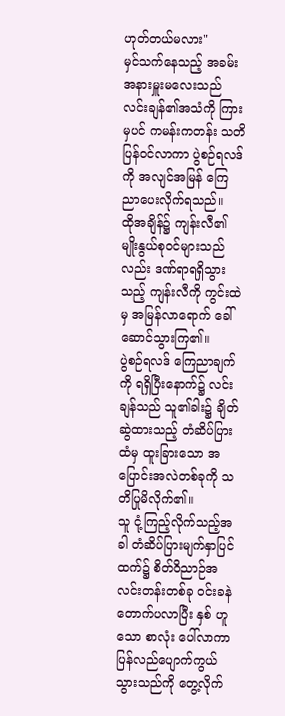ဟုတ်တယ်မလား"
မှင်သက်နေသည့် အခမ်းအနားမှူးမလေးသည် လင်းချန်၏အသံကို ကြားမှပင် ကမန်းကတန်း သတိပြန်ဝင်လာကာ ပွဲစဉ်ရလဒ်ကို အလျင်အမြန် ကြေညာပေးလိုက်ရသည်။
ထိုအချိန်၌ ကျန်းလီ၏ မျိုးနွယ်စုဝင်များသည်လည်း ဒဏ်ရာရရှိသွားသည့် ကျန်းလီကို ကွင်းထဲမှ အမြန်လာရောက် ခေါ်ဆောင်သွားကြ၏။
ပွဲစဉ်ရလဒ် ကြေညာချက်ကို ရရှိပြီးနောက်၌ လင်းချန်သည် သူ၏ခါး၌ ချိတ်ဆွဲထားသည့် တံဆိပ်ပြားထံမှ ထူးခြားသော အပြောင်းအလဲတစ်ခုကို သတိပြုမိလိုက်၏။
သူ ငုံ့ကြည့်လိုက်သည့်အခါ တံဆိပ်ပြားမျက်နှာပြင်ထက်၌ စိတ်ဝိညာဉ်အလင်းတန်းတစ်ခု ဝင်းခနဲ တောက်ပလာပြီး နှစ် ဟူသော စာလုံး ပေါ်လာကာ ပြန်လည်ပျောက်ကွယ်သွားသည်ကို တွေ့လိုက်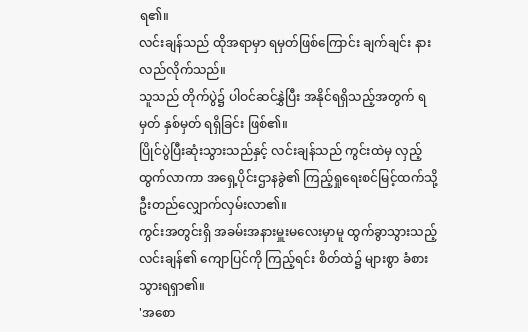ရ၏။
လင်းချန်သည် ထိုအရာမှာ ရမှတ်ဖြစ်ကြောင်း ချက်ချင်း နားလည်လိုက်သည်။
သူသည် တိုက်ပွဲ၌ ပါဝင်ဆင်နွှဲပြီး အနိုင်ရရှိသည့်အတွက် ရမှတ် နှစ်မှတ် ရရှိခြင်း ဖြစ်၏။
ပြိုင်ပွဲပြီးဆုံးသွားသည်နှင့် လင်းချန်သည် ကွင်းထဲမှ လှည့်ထွက်လာကာ အရှေ့ပိုင်းဌာနခွဲ၏ ကြည့်ရှုရေးစင်မြင့်ထက်သို့ ဦးတည်လျှောက်လှမ်းလာ၏။
ကွင်းအတွင်းရှိ အခမ်းအနားမှူးမလေးမှာမူ ထွက်ခွာသွားသည့် လင်းချန်၏ ကျောပြင်ကို ကြည့်ရင်း စိတ်ထဲ၌ များစွာ ခံစားသွားရရှာ၏။
'အစော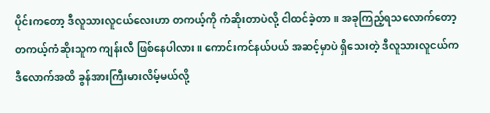ပိုင်းကတော့ ဒီလူသားလူငယ်လေးဟာ တကယ့်ကို ကံဆိုးတာပဲလို့ ငါထင်ခဲ့တာ။ အခုကြည့်ရသလောက်တော့ တကယ့်ကံဆိုးသူက ကျန်းလီ ဖြစ်နေပါလား။ ကောင်းကင်နယ်ပယ် အဆင့်မှာပဲ ရှိသေးတဲ့ ဒီလူသားလူငယ်က ဒီလောက်အထိ ခွန်အားကြီးမားလိမ့်မယ်လို့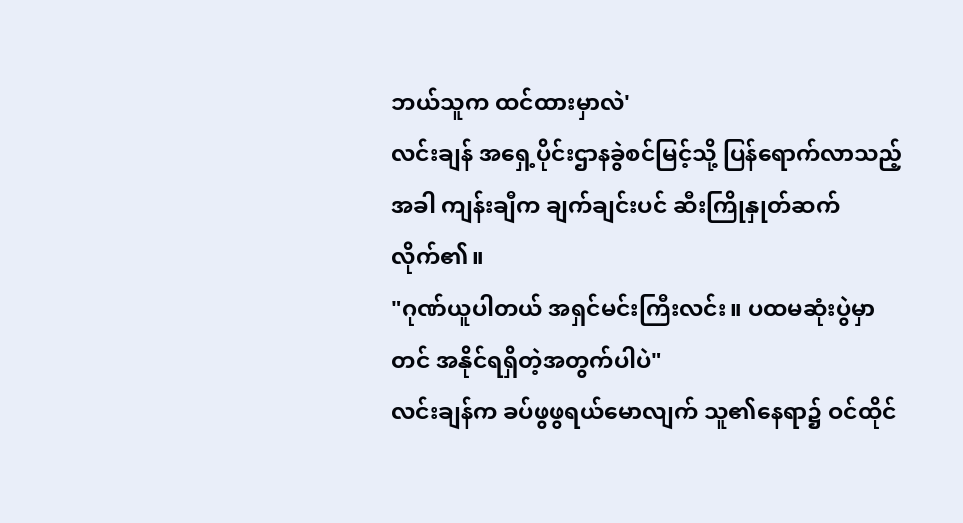ဘယ်သူက ထင်ထားမှာလဲ'
လင်းချန် အရှေ့ပိုင်းဌာနခွဲစင်မြင့်သို့ ပြန်ရောက်လာသည့်အခါ ကျန်းချီက ချက်ချင်းပင် ဆီးကြိုနှုတ်ဆက်လိုက်၏။
"ဂုဏ်ယူပါတယ် အရှင်မင်းကြီးလင်း။ ပထမဆုံးပွဲမှာတင် အနိုင်ရရှိတဲ့အတွက်ပါပဲ"
လင်းချန်က ခပ်ဖွဖွရယ်မောလျက် သူ၏နေရာ၌ ဝင်ထိုင်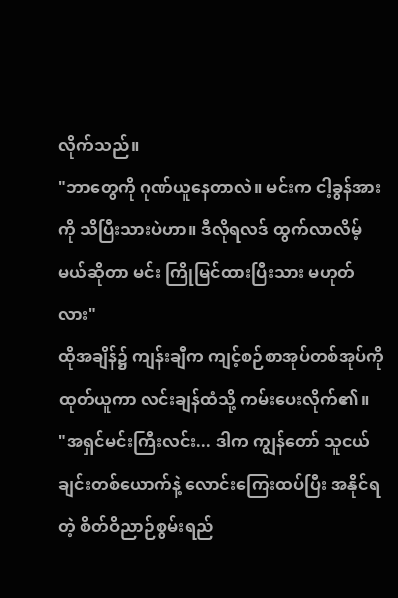လိုက်သည်။
"ဘာတွေကို ဂုဏ်ယူနေတာလဲ။ မင်းက ငါ့ခွန်အားကို သိပြီးသားပဲဟာ။ ဒီလိုရလဒ် ထွက်လာလိမ့်မယ်ဆိုတာ မင်း ကြိုမြင်ထားပြီးသား မဟုတ်လား"
ထိုအချိန်၌ ကျန်းချီက ကျင့်စဉ်စာအုပ်တစ်အုပ်ကို ထုတ်ယူကာ လင်းချန်ထံသို့ ကမ်းပေးလိုက်၏။
"အရှင်မင်းကြီးလင်း... ဒါက ကျွန်တော် သူငယ်ချင်းတစ်ယောက်နဲ့ လောင်းကြေးထပ်ပြီး အနိုင်ရတဲ့ စိတ်ဝိညာဉ်စွမ်းရည်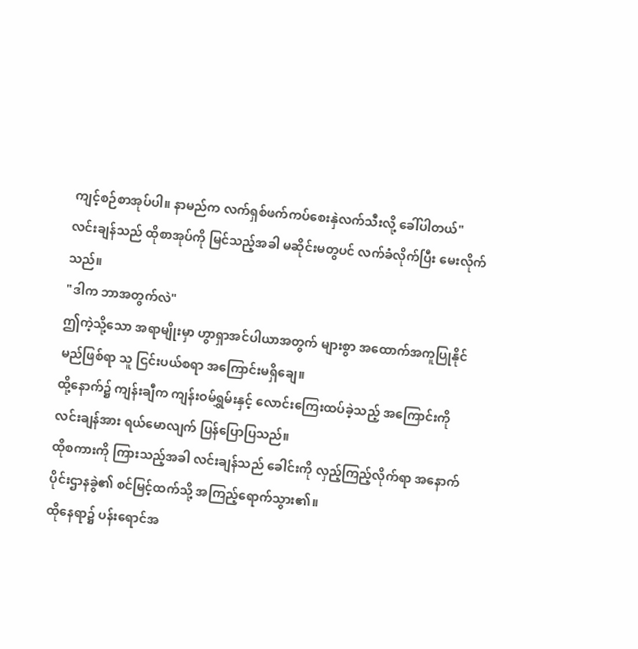ကျင့်စဉ်စာအုပ်ပါ။ နာမည်က လက်ရှစ်ဖက်ကပ်စေးနှဲလက်သီးလို့ ခေါ်ပါတယ်"
လင်းချန်သည် ထိုစာအုပ်ကို မြင်သည့်အခါ မဆိုင်းမတွပင် လက်ခံလိုက်ပြီး မေးလိုက်သည်။
"ဒါက ဘာအတွက်လဲ"
ဤကဲ့သို့သော အရာမျိုးမှာ ဟွာရှာအင်ပါယာအတွက် များစွာ အထောက်အကူပြုနိုင်မည်ဖြစ်ရာ သူ ငြင်းပယ်စရာ အကြောင်းမရှိချေ။
ထို့နောက်၌ ကျန်းချီက ကျန်းဝမ်ရွှမ်းနှင့် လောင်းကြေးထပ်ခဲ့သည့် အကြောင်းကို လင်းချန်အား ရယ်မောလျက် ပြန်ပြောပြသည်။
ထိုစကားကို ကြားသည့်အခါ လင်းချန်သည် ခေါင်းကို လှည့်ကြည့်လိုက်ရာ အနောက်ပိုင်းဌာနခွဲ၏ စင်မြင့်ထက်သို့ အကြည့်ရောက်သွား၏။
ထိုနေရာ၌ ပန်းရောင်အ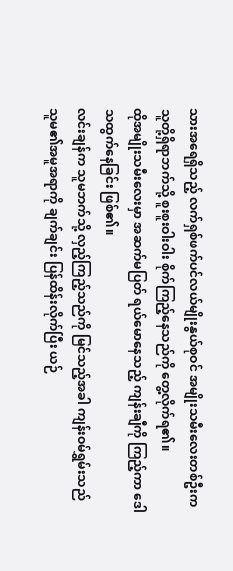သားအရေရှိသည့် လက်ရှစ်ဖက်ပင်လယ်မျိုးနွယ်စုဝင် အမျိုးသမီးလေးတစ်ဦးက သူတို့ရှိရာဘက်သို့ စူးစူးဝါးဝါး စိုက်ကြည့်နေသည်ကို တွေ့လိုက်ရ၏။
ထိုအမျိုးသမီးလေးမှာ အဆက်မပြတ် ရယ်မောနေသည့် ကျန်းချီကို ကြည့်ကာ ဒေါသထွက်နေခြင်း ဖြစ်၏။
လင်းချန်က သူမဘက်သို့ လှည့်ကြည့်သည်ကို မြင်သည့်အခါ ကျန်းဝမ်ရွှမ်းသည် သူမ၏အမူအရာကို ချက်ချင်း ပြန်ထိန်းလိုက်ပြီး ယဉ်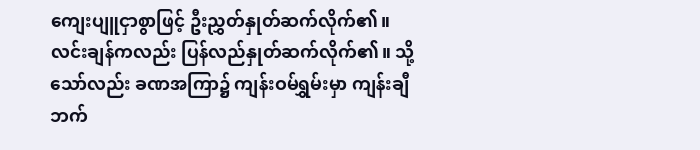ကျေးပျူငှာစွာဖြင့် ဦးညွှတ်နှုတ်ဆက်လိုက်၏။
လင်းချန်ကလည်း ပြန်လည်နှုတ်ဆက်လိုက်၏။ သို့သော်လည်း ခဏအကြာ၌ ကျန်းဝမ်ရွှမ်းမှာ ကျန်းချီဘက်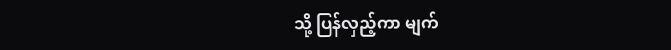သို့ ပြန်လှည့်ကာ မျက်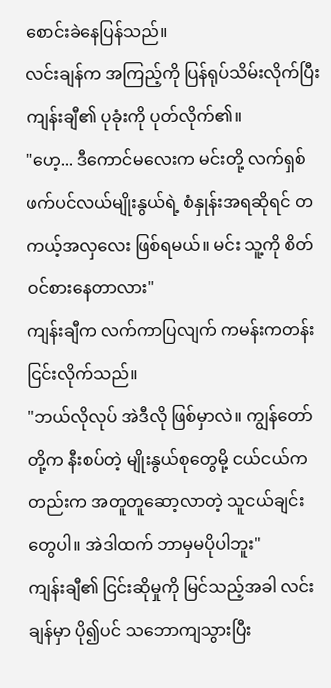စောင်းခဲနေပြန်သည်။
လင်းချန်က အကြည့်ကို ပြန်ရုပ်သိမ်းလိုက်ပြီး ကျန်းချီ၏ ပုခုံးကို ပုတ်လိုက်၏။
"ဟေ့... ဒီကောင်မလေးက မင်းတို့ လက်ရှစ်ဖက်ပင်လယ်မျိုးနွယ်ရဲ့ စံနှုန်းအရဆိုရင် တကယ့်အလှလေး ဖြစ်ရမယ်။ မင်း သူ့ကို စိတ်ဝင်စားနေတာလား"
ကျန်းချီက လက်ကာပြလျက် ကမန်းကတန်း ငြင်းလိုက်သည်။
"ဘယ်လိုလုပ် အဲဒီလို ဖြစ်မှာလဲ။ ကျွန်တော်တို့က နီးစပ်တဲ့ မျိုးနွယ်စုတွေမို့ ငယ်ငယ်ကတည်းက အတူတူဆော့လာတဲ့ သူငယ်ချင်းတွေပါ။ အဲဒါထက် ဘာမှမပိုပါဘူး"
ကျန်းချီ၏ ငြင်းဆိုမှုကို မြင်သည့်အခါ လင်းချန်မှာ ပို၍ပင် သဘောကျသွားပြီး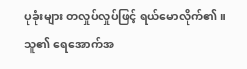ပုခုံးများ တလှုပ်လှုပ်ဖြင့် ရယ်မောလိုက်၏။ သူ၏ ရေအောက်အ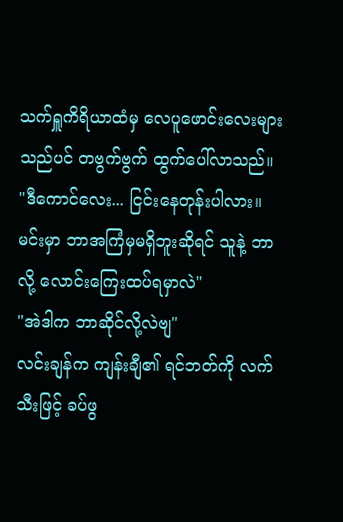သက်ရှူကိရိယာထံမှ လေပူဖောင်းလေးများသည်ပင် တဗွက်ဗွက် ထွက်ပေါ်လာသည်။
"ဒီကောင်လေး... ငြင်းနေတုန်းပါလား။ မင်းမှာ ဘာအကြံမှမရှိဘူးဆိုရင် သူနဲ့ ဘာလို့ လောင်းကြေးထပ်ရမှာလဲ"
"အဲဒါက ဘာဆိုင်လို့လဲဗျ"
လင်းချန်က ကျန်းချီ၏ ရင်ဘတ်ကို လက်သီးဖြင့် ခပ်ဖွ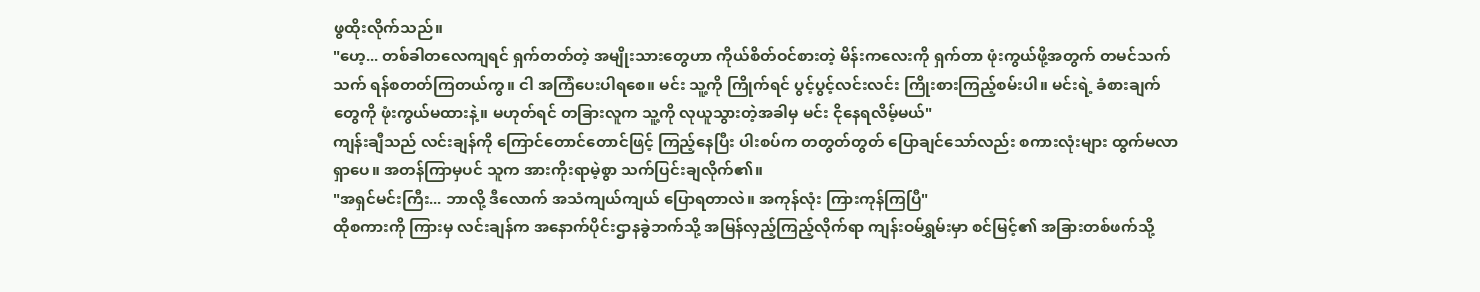ဖွထိုးလိုက်သည်။
"ဟေ့... တစ်ခါတလေကျရင် ရှက်တတ်တဲ့ အမျိုးသားတွေဟာ ကိုယ်စိတ်ဝင်စားတဲ့ မိန်းကလေးကို ရှက်တာ ဖုံးကွယ်ဖို့အတွက် တမင်သက်သက် ရန်စတတ်ကြတယ်ကွ။ ငါ အကြံပေးပါရစေ။ မင်း သူ့ကို ကြိုက်ရင် ပွင့်ပွင့်လင်းလင်း ကြိုးစားကြည့်စမ်းပါ။ မင်းရဲ့ ခံစားချက်တွေကို ဖုံးကွယ်မထားနဲ့။ မဟုတ်ရင် တခြားလူက သူ့ကို လုယူသွားတဲ့အခါမှ မင်း ငိုနေရလိမ့်မယ်"
ကျန်းချီသည် လင်းချန်ကို ကြောင်တောင်တောင်ဖြင့် ကြည့်နေပြီး ပါးစပ်က တတွတ်တွတ် ပြောချင်သော်လည်း စကားလုံးများ ထွက်မလာရှာပေ။ အတန်ကြာမှပင် သူက အားကိုးရာမဲ့စွာ သက်ပြင်းချလိုက်၏။
"အရှင်မင်းကြီး... ဘာလို့ ဒီလောက် အသံကျယ်ကျယ် ပြောရတာလဲ။ အကုန်လုံး ကြားကုန်ကြပြီ"
ထိုစကားကို ကြားမှ လင်းချန်က အနောက်ပိုင်းဌာနခွဲဘက်သို့ အမြန်လှည့်ကြည့်လိုက်ရာ ကျန်းဝမ်ရွှမ်းမှာ စင်မြင့်၏ အခြားတစ်ဖက်သို့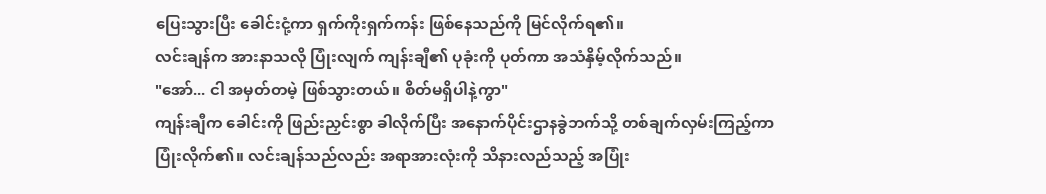ပြေးသွားပြီး ခေါင်းငုံ့ကာ ရှက်ကိုးရှက်ကန်း ဖြစ်နေသည်ကို မြင်လိုက်ရ၏။
လင်းချန်က အားနာသလို ပြုံးလျက် ကျန်းချီ၏ ပုခုံးကို ပုတ်ကာ အသံနှိမ့်လိုက်သည်။
"အော်... ငါ အမှတ်တမဲ့ ဖြစ်သွားတယ်။ စိတ်မရှိပါနဲ့ကွာ"
ကျန်းချီက ခေါင်းကို ဖြည်းညှင်းစွာ ခါလိုက်ပြီး အနောက်ပိုင်းဌာနခွဲဘက်သို့ တစ်ချက်လှမ်းကြည့်ကာ ပြုံးလိုက်၏။ လင်းချန်သည်လည်း အရာအားလုံးကို သိနားလည်သည့် အပြုံး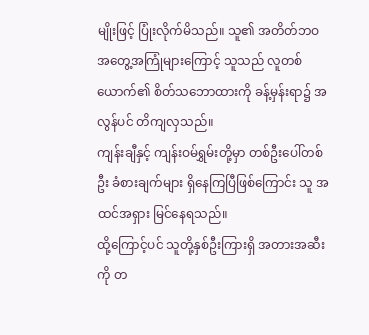မျိုးဖြင့် ပြုံးလိုက်မိသည်။ သူ၏ အတိတ်ဘဝ အတွေ့အကြုံများကြောင့် သူသည် လူတစ်ယောက်၏ စိတ်သဘောထားကို ခန့်မှန်းရာ၌ အလွန်ပင် တိကျလှသည်။
ကျန်းချီနှင့် ကျန်းဝမ်ရွှမ်းတို့မှာ တစ်ဦးပေါ်တစ်ဦး ခံစားချက်များ ရှိနေကြပြီဖြစ်ကြောင်း သူ အထင်အရှား မြင်နေရသည်။
ထို့ကြောင့်ပင် သူတို့နှစ်ဦးကြားရှိ အတားအဆီးကို တ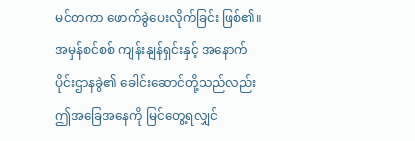မင်တကာ ဖောက်ခွဲပေးလိုက်ခြင်း ဖြစ်၏။ အမှန်စင်စစ် ကျန်းနျန်ရှင်းနှင့် အနောက်ပိုင်းဌာနခွဲ၏ ခေါင်းဆောင်တို့သည်လည်း ဤအခြေအနေကို မြင်တွေ့ရလျှင်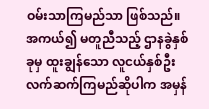ဝမ်းသာကြမည်သာ ဖြစ်သည်။ အကယ်၍ မတူညီသည့် ဌာနခွဲနှစ်ခုမှ ထူးချွန်သော လူငယ်နှစ်ဦး လက်ဆက်ကြမည်ဆိုပါက အမှန်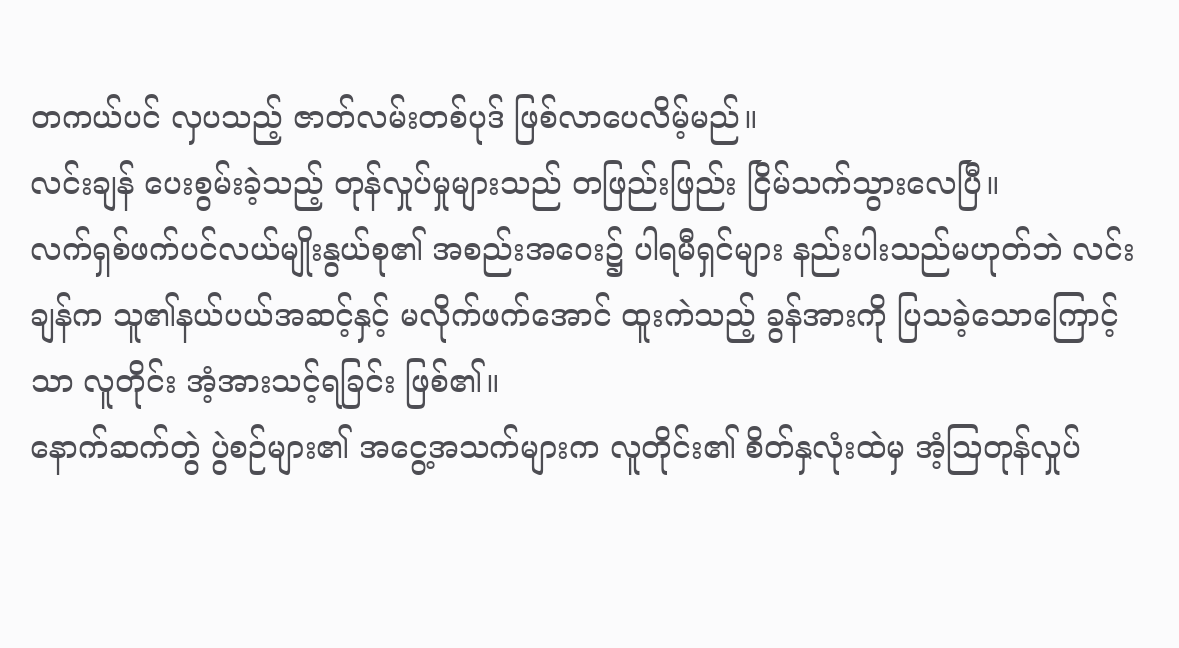တကယ်ပင် လှပသည့် ဇာတ်လမ်းတစ်ပုဒ် ဖြစ်လာပေလိမ့်မည်။
လင်းချန် ပေးစွမ်းခဲ့သည့် တုန်လှုပ်မှုများသည် တဖြည်းဖြည်း ငြိမ်သက်သွားလေပြီ။
လက်ရှစ်ဖက်ပင်လယ်မျိုးနွယ်စု၏ အစည်းအဝေး၌ ပါရမီရှင်များ နည်းပါးသည်မဟုတ်ဘဲ လင်းချန်က သူ၏နယ်ပယ်အဆင့်နှင့် မလိုက်ဖက်အောင် ထူးကဲသည့် ခွန်အားကို ပြသခဲ့သောကြောင့်သာ လူတိုင်း အံ့အားသင့်ရခြင်း ဖြစ်၏။
နောက်ဆက်တွဲ ပွဲစဉ်များ၏ အငွေ့အသက်များက လူတိုင်း၏ စိတ်နှလုံးထဲမှ အံ့သြတုန်လှုပ်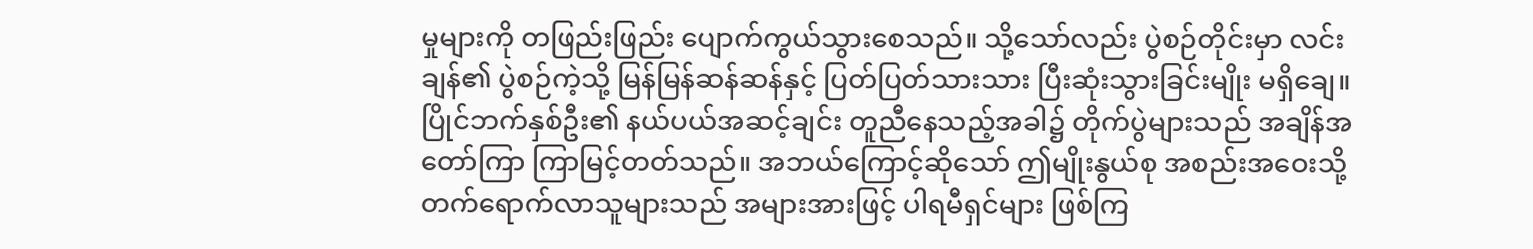မှုများကို တဖြည်းဖြည်း ပျောက်ကွယ်သွားစေသည်။ သို့သော်လည်း ပွဲစဉ်တိုင်းမှာ လင်းချန်၏ ပွဲစဉ်ကဲ့သို့ မြန်မြန်ဆန်ဆန်နှင့် ပြတ်ပြတ်သားသား ပြီးဆုံးသွားခြင်းမျိုး မရှိချေ။
ပြိုင်ဘက်နှစ်ဦး၏ နယ်ပယ်အဆင့်ချင်း တူညီနေသည့်အခါ၌ တိုက်ပွဲများသည် အချိန်အတော်ကြာ ကြာမြင့်တတ်သည်။ အဘယ်ကြောင့်ဆိုသော် ဤမျိုးနွယ်စု အစည်းအဝေးသို့ တက်ရောက်လာသူများသည် အများအားဖြင့် ပါရမီရှင်များ ဖြစ်ကြ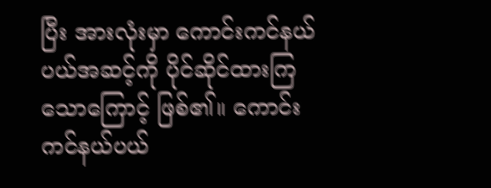ပြီး အားလုံးမှာ ကောင်းကင်နယ်ပယ်အဆင့်ကို ပိုင်ဆိုင်ထားကြသောကြောင့် ဖြစ်၏။ ကောင်းကင်နယ်ပယ်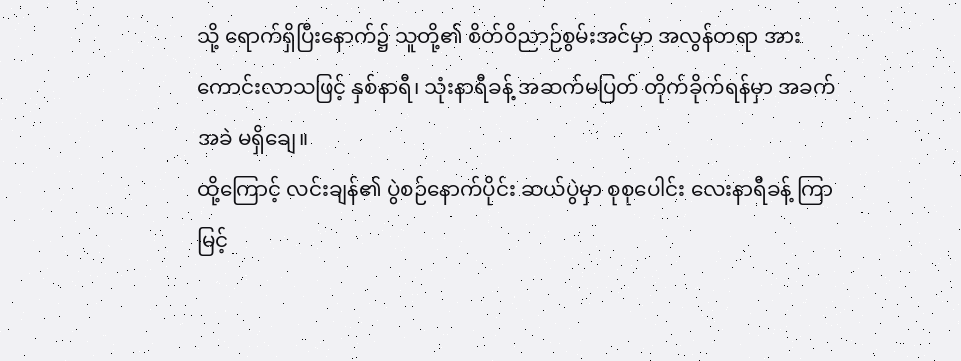သို့ ရောက်ရှိပြီးနောက်၌ သူတို့၏ စိတ်ဝိညာဉ်စွမ်းအင်မှာ အလွန်တရာ အားကောင်းလာသဖြင့် နှစ်နာရီ၊ သုံးနာရီခန့် အဆက်မပြတ် တိုက်ခိုက်ရန်မှာ အခက်အခဲ မရှိချေ။
ထို့ကြောင့် လင်းချန်၏ ပွဲစဉ်နောက်ပိုင်း ဆယ်ပွဲမှာ စုစုပေါင်း လေးနာရီခန့် ကြာမြင့်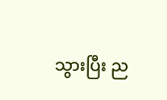သွားပြီး ည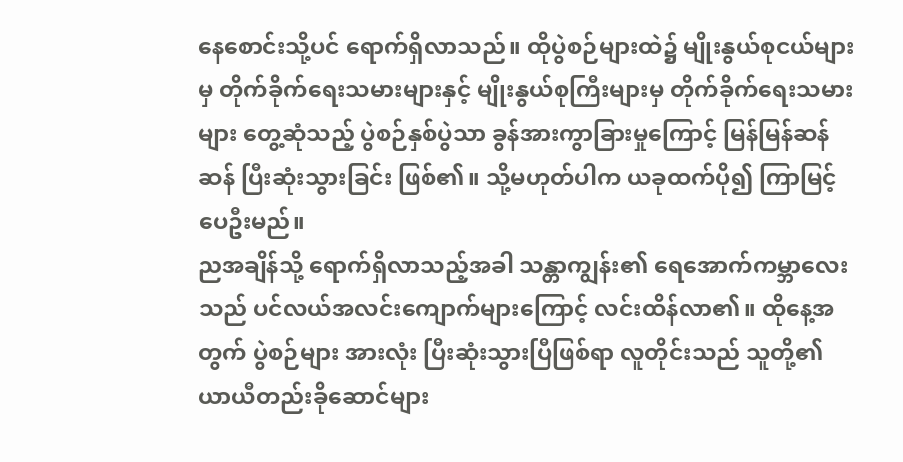နေစောင်းသို့ပင် ရောက်ရှိလာသည်။ ထိုပွဲစဉ်များထဲ၌ မျိုးနွယ်စုငယ်များမှ တိုက်ခိုက်ရေးသမားများနှင့် မျိုးနွယ်စုကြီးများမှ တိုက်ခိုက်ရေးသမားများ တွေ့ဆုံသည့် ပွဲစဉ်နှစ်ပွဲသာ ခွန်အားကွာခြားမှုကြောင့် မြန်မြန်ဆန်ဆန် ပြီးဆုံးသွားခြင်း ဖြစ်၏။ သို့မဟုတ်ပါက ယခုထက်ပို၍ ကြာမြင့်ပေဦးမည်။
ညအချိန်သို့ ရောက်ရှိလာသည့်အခါ သန္တာကျွန်း၏ ရေအောက်ကမ္ဘာလေးသည် ပင်လယ်အလင်းကျောက်များကြောင့် လင်းထိန်လာ၏။ ထိုနေ့အတွက် ပွဲစဉ်များ အားလုံး ပြီးဆုံးသွားပြီဖြစ်ရာ လူတိုင်းသည် သူတို့၏ ယာယီတည်းခိုဆောင်များ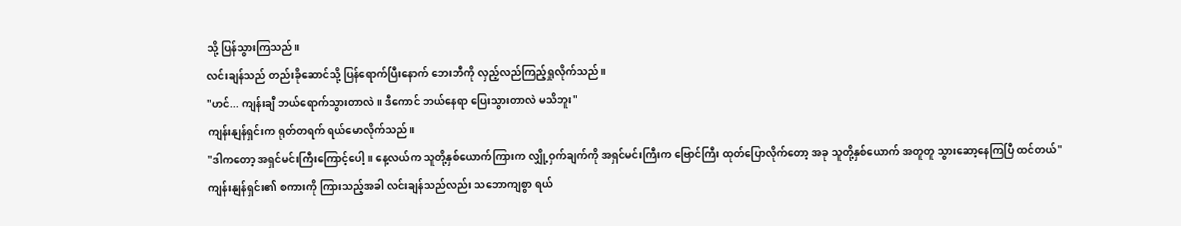သို့ ပြန်သွားကြသည်။
လင်းချန်သည် တည်းခိုဆောင်သို့ ပြန်ရောက်ပြီးနောက် ဘေးဘီကို လှည့်လည်ကြည့်ရှုလိုက်သည်။
"ဟင်... ကျန်းချီ ဘယ်ရောက်သွားတာလဲ။ ဒီကောင် ဘယ်နေရာ ပြေးသွားတာလဲ မသိဘူး"
ကျန်းနျန်ရှင်းက ရုတ်တရက် ရယ်မောလိုက်သည်။
"ဒါကတော့ အရှင်မင်းကြီးကြောင့်ပေါ့။ နေ့လယ်က သူတို့နှစ်ယောက်ကြားက လျှို့ဝှက်ချက်ကို အရှင်မင်းကြီးက ဗြောင်ကြီး ထုတ်ပြောလိုက်တော့ အခု သူတို့နှစ်ယောက် အတူတူ သွားဆော့နေကြပြီ ထင်တယ်"
ကျန်းနျန်ရှင်း၏ စကားကို ကြားသည့်အခါ လင်းချန်သည်လည်း သဘောကျစွာ ရယ်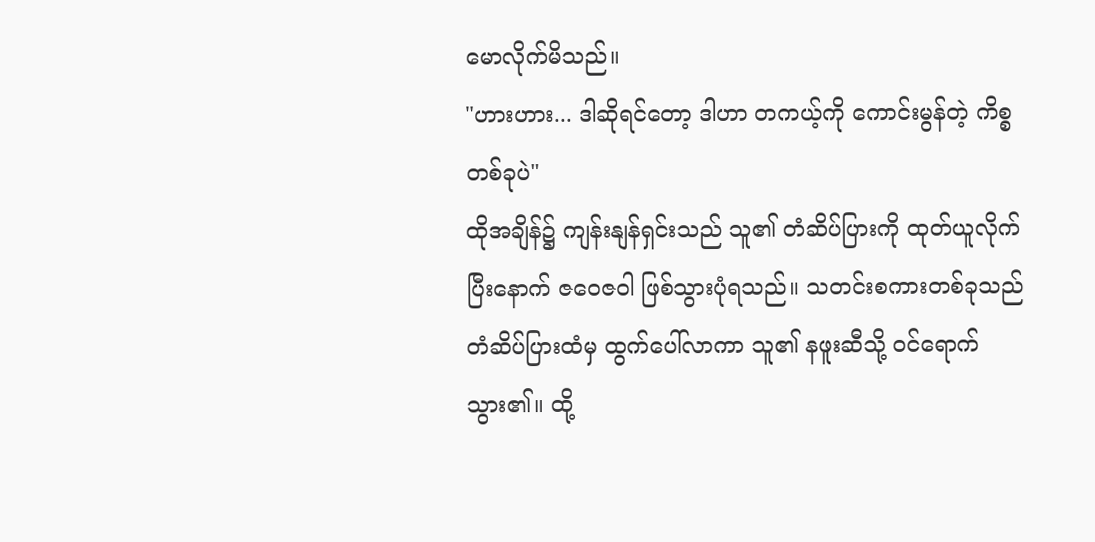မောလိုက်မိသည်။
"ဟားဟား... ဒါဆိုရင်တော့ ဒါဟာ တကယ့်ကို ကောင်းမွန်တဲ့ ကိစ္စတစ်ခုပဲ"
ထိုအချိန်၌ ကျန်းနျန်ရှင်းသည် သူ၏ တံဆိပ်ပြားကို ထုတ်ယူလိုက်ပြီးနောက် ဇဝေဇဝါ ဖြစ်သွားပုံရသည်။ သတင်းစကားတစ်ခုသည် တံဆိပ်ပြားထံမှ ထွက်ပေါ်လာကာ သူ၏ နဖူးဆီသို့ ဝင်ရောက်သွား၏။ ထို့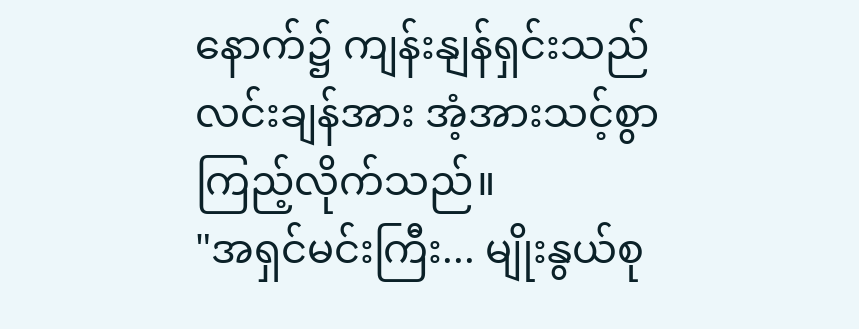နောက်၌ ကျန်းနျန်ရှင်းသည် လင်းချန်အား အံ့အားသင့်စွာ ကြည့်လိုက်သည်။
"အရှင်မင်းကြီး... မျိုးနွယ်စု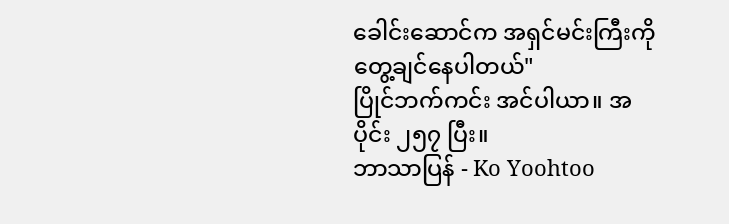ခေါင်းဆောင်က အရှင်မင်းကြီးကို တွေ့ချင်နေပါတယ်"
ပြိုင်ဘက်ကင်း အင်ပါယာ။ အပိုင်း ၂၅၇ ပြီး။
ဘာသာပြန် - Ko Yoohtoo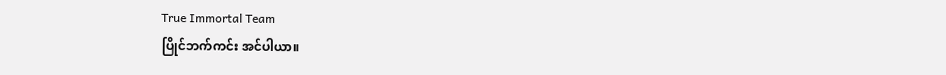True Immortal Team
ပြိုင်ဘက်ကင်း အင်ပါယာ။